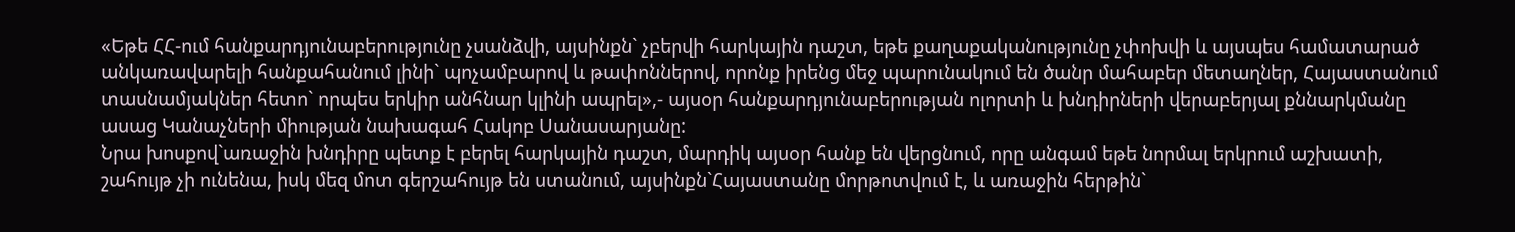«Եթե ՀՀ-ում հանքարդյունաբերությունը չսանձվի, այսինքն` չբերվի հարկային դաշտ, եթե քաղաքականությունը չփոխվի և այսպես համատարած անկառավարելի հանքահանում լինի` պոչամբարով և թափոններով, որոնք իրենց մեջ պարունակում են ծանր մահաբեր մետաղներ, Հայաստանում տասնամյակներ հետո` որպես երկիր անհնար կլինի ապրել»,- այսօր հանքարդյունաբերության ոլորտի և խնդիրների վերաբերյալ քննարկմանը ասաց Կանաչների միության նախագահ Հակոբ Սանասարյանը:
Նրա խոսքով`առաջին խնդիրը պետք է բերել հարկային դաշտ, մարդիկ այսօր հանք են վերցնում, որը անգամ եթե նորմալ երկրում աշխատի, շահույթ չի ունենա, իսկ մեզ մոտ գերշահույթ են ստանում, այսինքն`Հայաստանը մորթոտվում է, և առաջին հերթին`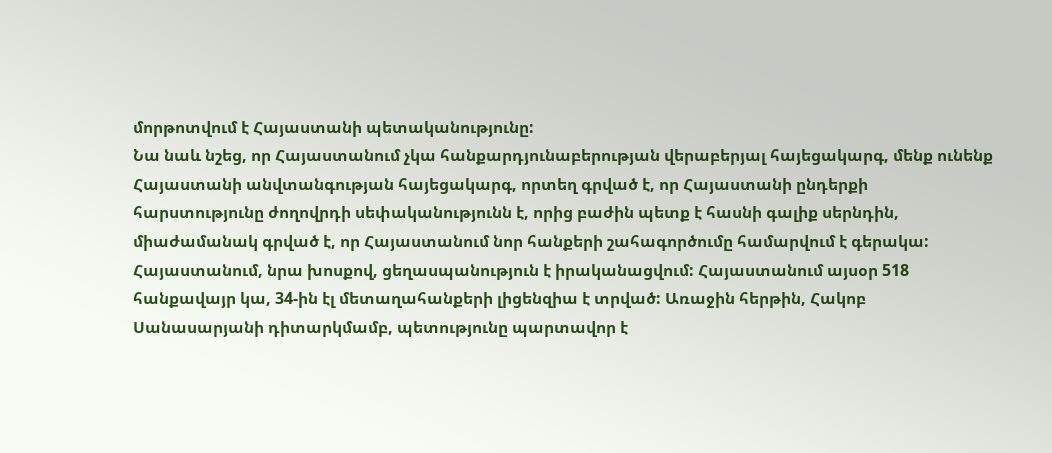մորթոտվում է Հայաստանի պետականությունը:
Նա նաև նշեց, որ Հայաստանում չկա հանքարդյունաբերության վերաբերյալ հայեցակարգ, մենք ունենք Հայաստանի անվտանգության հայեցակարգ, որտեղ գրված է, որ Հայաստանի ընդերքի հարստությունը ժողովրդի սեփականությունն է, որից բաժին պետք է հասնի գալիք սերնդին, միաժամանակ գրված է, որ Հայաստանում նոր հանքերի շահագործումը համարվում է գերակա:
Հայաստանում, նրա խոսքով, ցեղասպանություն է իրականացվում: Հայաստանում այսօր 518 հանքավայր կա, 34-ին էլ մետաղահանքերի լիցենզիա է տրված: Առաջին հերթին, Հակոբ Սանասարյանի դիտարկմամբ, պետությունը պարտավոր է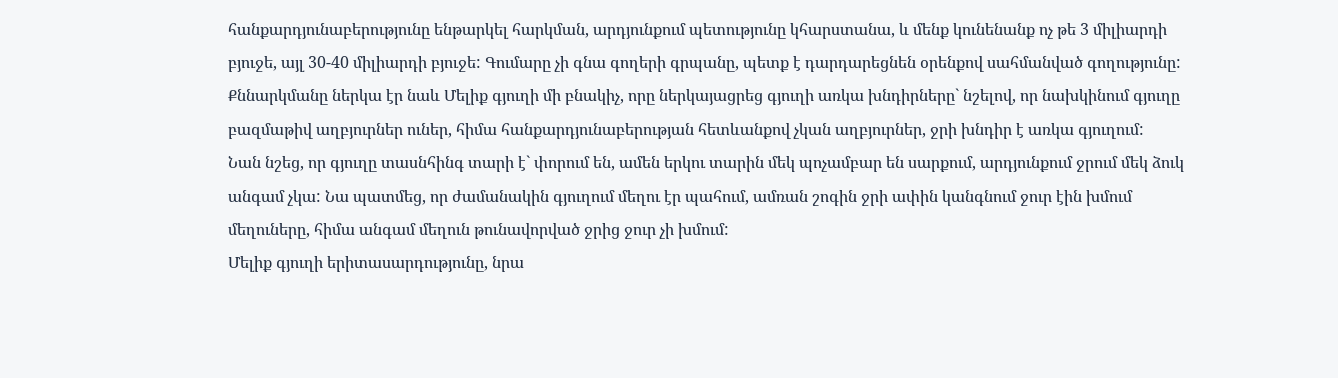հանքարդյունաբերությունը ենթարկել հարկման, արդյունքում պետությունը կհարստանա, և մենք կունենանք ոչ թե 3 միլիարդի բյուջե, այլ 30-40 միլիարդի բյուջե: Գումարը չի գնա գողերի գրպանը, պետք է դարդարեցնեն օրենքով սահմանված գողությունը:
Քննարկմանը ներկա էր նաև Մելիք գյուղի մի բնակիչ, որը ներկայացրեց գյուղի առկա խնդիրները` նշելով, որ նախկինում գյուղը բազմաթիվ աղբյուրներ ուներ, հիմա հանքարդյունաբերության հետևանքով չկան աղբյուրներ, ջրի խնդիր է առկա գյուղում:
Նան նշեց, որ գյուղը տասնհինգ տարի է` փորում են, ամեն երկու տարին մեկ պոչամբար են սարքում, արդյունքում ջրում մեկ ձուկ անգամ չկա: Նա պատմեց, որ ժամանակին գյուղում մեղու էր պահում, ամռան շոգին ջրի ափին կանգնում ջուր էին խմում մեղուները, հիմա անգամ մեղուն թունավորված ջրից ջուր չի խմում:
Մելիք գյուղի երիտասարդությունը, նրա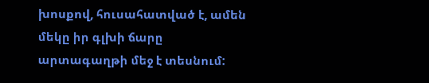խոսքով, հուսահատված է, ամեն մեկը իր գլխի ճարը արտագաղթի մեջ է տեսնում: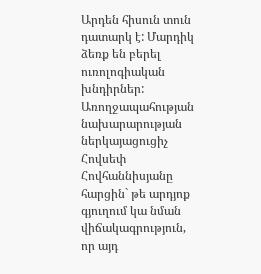Արդեն հիսուն տուն դատարկ է: Մարդիկ ձեռք են բերել ուռոլոգիական խնդիրներ:
Առողջապահության նախարարության ներկայացուցիչ Հովսեփ Հովհաննիսյանը հարցին` թե արդյոք գյուղում կա նման վիճակագրություն, որ այդ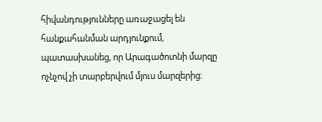հիվանդությունները առաջացել են հանքահանման արդյունքում, պատասխանեց, որ Արագածոտնի մարզը ոչնչով չի տարբերվում մյուս մարզերից: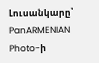Լուսանկարը՝ PanARMENIAN Photo-ի